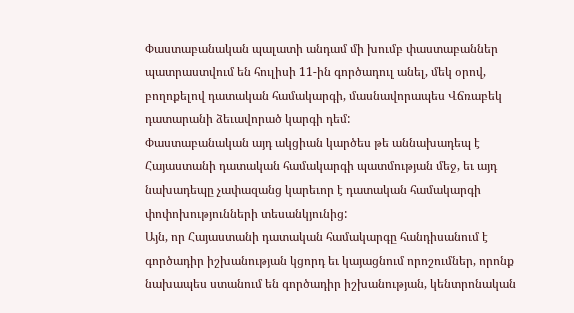Փաստաբանական պալատի անդամ մի խումբ փաստաբաններ պատրաստվում են հուլիսի 11-ին գործադուլ անել, մեկ օրով, բողոքելով դատական համակարգի, մասնավորապես Վճռաբեկ դատարանի ձեւավորած կարգի դեմ:
Փաստաբանական այդ ակցիան կարծես թե աննախադեպ է Հայաստանի դատական համակարգի պատմության մեջ, եւ այդ նախադեպը չափազանց կարեւոր է դատական համակարգի փոփոխությունների տեսանկյունից:
Այն, որ Հայաստանի դատական համակարգը հանդիսանում է գործադիր իշխանության կցորդ եւ կայացնում որոշումներ, որոնք նախապես ստանում են գործադիր իշխանության, կենտրոնական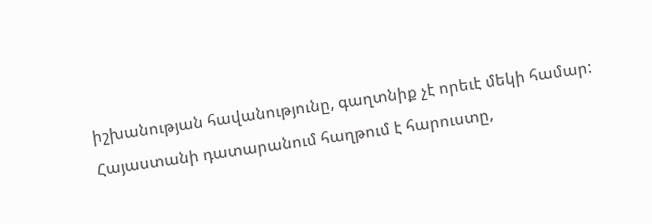իշխանության հավանությունը, գաղտնիք չէ որեւէ մեկի համար:
Հայաստանի դատարանում հաղթում է հարուստը,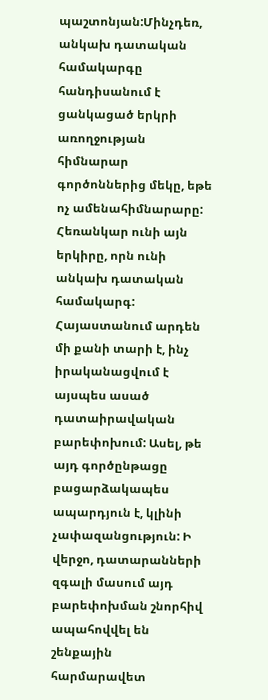պաշտոնյան:Մինչդեռ, անկախ դատական համակարգը հանդիսանում է ցանկացած երկրի առողջության հիմնարար գործոններից մեկը, եթե ոչ ամենահիմնարարը: Հեռանկար ունի այն երկիրը, որն ունի անկախ դատական համակարգ:
Հայաստանում արդեն մի քանի տարի է, ինչ իրականացվում է այսպես ասած դատաիրավական բարեփոխում: Ասել, թե այդ գործընթացը բացարձակապես ապարդյուն է, կլինի չափազանցություն: Ի վերջո, դատարանների զգալի մասում այդ բարեփոխման շնորհիվ ապահովվել են շենքային հարմարավետ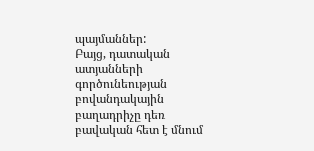պայմաններ:
Բայց, դատական ատյանների գործունեության բովանդակային բաղադրիչը դեռ բավական հետ է մնում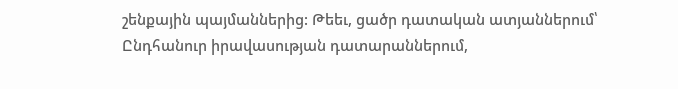շենքային պայմաններից: Թեեւ, ցածր դատական ատյաններում՝ Ընդհանուր իրավասության դատարաններում,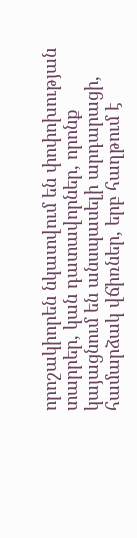որոշակիորեն նկատվում են փոփոխության տարրեր, կան դատավորներ, որոնք կայացնում են անսպասելի արդարացի, համարձակ վճիռներ, երբ հաղթում է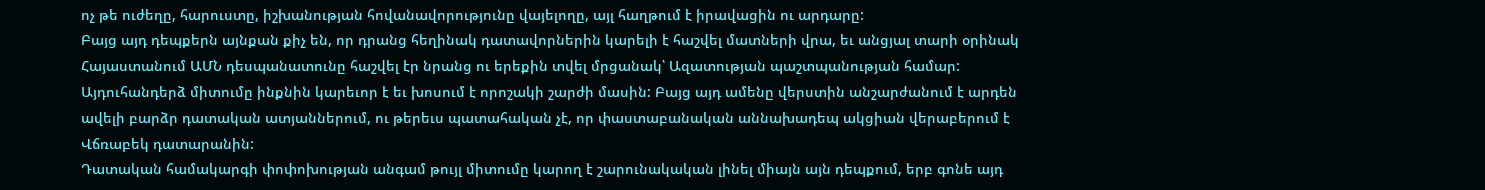ոչ թե ուժեղը, հարուստը, իշխանության հովանավորությունը վայելողը, այլ հաղթում է իրավացին ու արդարը:
Բայց այդ դեպքերն այնքան քիչ են, որ դրանց հեղինակ դատավորներին կարելի է հաշվել մատների վրա, եւ անցյալ տարի օրինակ Հայաստանում ԱՄՆ դեսպանատունը հաշվել էր նրանց ու երեքին տվել մրցանակ՝ Ազատության պաշտպանության համար: Այդուհանդերձ միտումը ինքնին կարեւոր է եւ խոսում է որոշակի շարժի մասին: Բայց այդ ամենը վերստին անշարժանում է արդեն ավելի բարձր դատական ատյաններում, ու թերեւս պատահական չէ, որ փաստաբանական աննախադեպ ակցիան վերաբերում է Վճռաբեկ դատարանին:
Դատական համակարգի փոփոխության անգամ թույլ միտումը կարող է շարունակական լինել միայն այն դեպքում, երբ գոնե այդ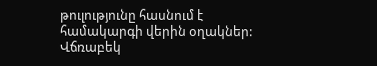թուլությունը հասնում է համակարգի վերին օղակներ: Վճռաբեկ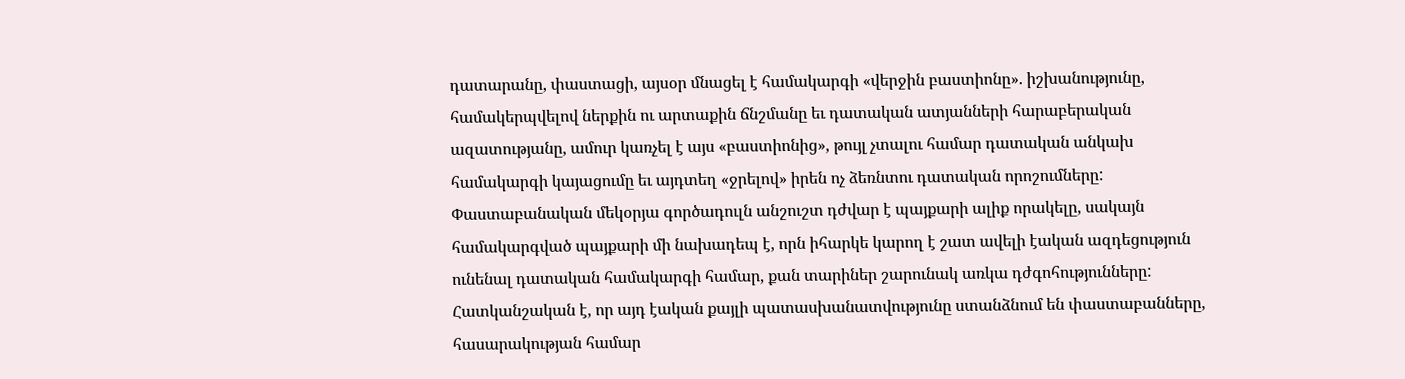դատարանը, փաստացի, այսօր մնացել է համակարգի «վերջին բաստիոնը». իշխանությունը, համակերպվելով ներքին ու արտաքին ճնշմանը եւ դատական ատյանների հարաբերական ազատությանը, ամուր կառչել է այս «բաստիոնից», թույլ չտալու համար դատական անկախ համակարգի կայացումը եւ այդտեղ «ջրելով» իրեն ոչ ձեռնտու դատական որոշումները:
Փաստաբանական մեկօրյա գործադուլն անշուշտ դժվար է պայքարի ալիք որակելը, սակայն համակարգված պայքարի մի նախադեպ է, որն իհարկե կարող է շատ ավելի էական ազդեցություն ունենալ դատական համակարգի համար, քան տարիներ շարունակ առկա դժգոհությունները:
Հատկանշական է, որ այդ էական քայլի պատասխանատվությունը ստանձնում են փաստաբանները, հասարակության համար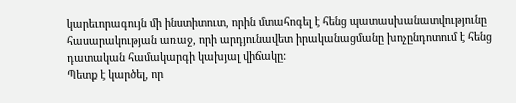կարեւորագույն մի ինստիտուտ, որին մտահոգել է հենց պատասխանատվությունը հասարակության առաջ, որի արդյունավետ իրականացմանը խոչընդոտում է հենց դատական համակարգի կախյալ վիճակը:
Պետք է կարծել, որ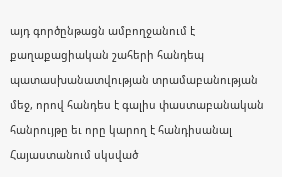այդ գործընթացն ամբողջանում է քաղաքացիական շահերի հանդեպ պատասխանատվության տրամաբանության մեջ, որով հանդես է գալիս փաստաբանական հանրույթը եւ որը կարող է հանդիսանալ Հայաստանում սկսված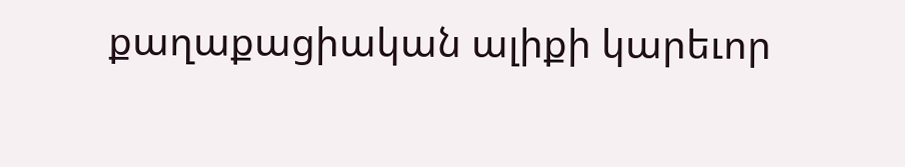քաղաքացիական ալիքի կարեւոր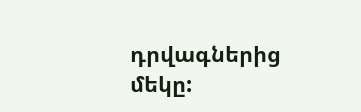դրվագներից մեկը: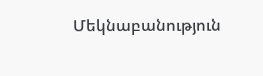Մեկնաբանություն